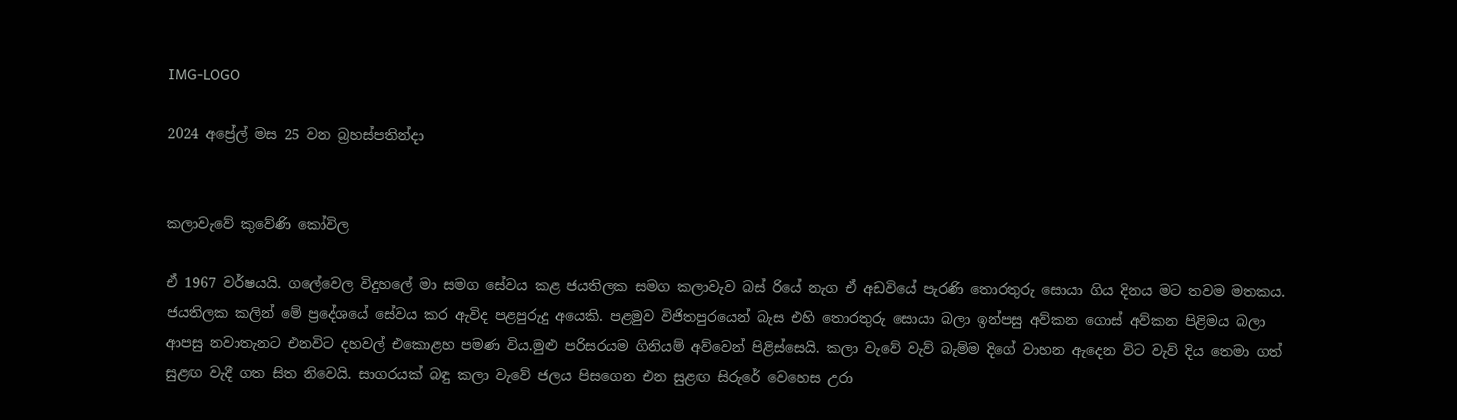IMG-LOGO

2024 අප්‍රේල් මස 25 වන බ්‍රහස්පතින්දා


කලාවැවේ කුවේණි කෝවිල

ඒ 1967 වර්ෂයයි. ගලේවෙල විදුහලේ මා සමග සේවය කළ ජයතිලක සමග කලාවැව බස් රියේ නැග ඒ අඩවියේ පැරණි තොරතුරු සොයා ගිය දිනය මට තවම මතකය. ජයතිලක කලින් මේ ප්‍රදේශයේ සේවය කර ඇවිද පළපුරුදු අයෙකි. පළමුව විජිතපුරයෙන් බැස එහි තොරතුරු සොයා බලා ඉන්පසු අව්කන ගොස් අව්කන පිළිමය බලා ආපසු නවාතැනට එනවිට දහවල් එකොළහ පමණ විය.මුළු පරිසරයම ගිනියම් අව්වෙන් පිළිස්සෙයි. කලා වැවේ වැව් බැම්ම දිගේ වාහන ඇදෙන විට වැව් දිය තෙමා ගත් සුළඟ වැදී ගත සිත නිවෙයි. සාගරයක් බඳු කලා වැවේ ජලය පිසගෙන එන සුළඟ සිරුරේ වෙහෙස උරා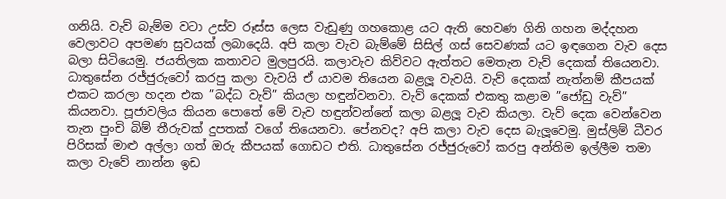ගනියි. වැව් බැම්ම වටා උස්ව රූස්ස ලෙස වැඩුණු ගහකොළ යට ඇති හෙවණ ගිනි ගහන මද්දහන වෙලාවට අපමණ සුවයක් ලබාදෙයි. අපි කලා වැව බැම්මේ සිසිල් ගස් සෙවණක් යට ඉඳගෙන වැව දෙස බලා සිටියෙමු. ජයතිලක කතාවට මුලපුරයි. කලාවැව කිව්වට ඇත්තට මෙතැන වැව් දෙකක් තියෙනවා. ධාතුසේන රජ්ජුරුවෝ කරපු කලා වැවයි ඒ යාවම තියෙන බළලූ වැවයි. වැව් දෙකක් නැත්නම් කීපයක් එකට කරලා හදන එක ”බද්ධ වැව්” කියලා හඳුන්වනවා. වැව් දෙකක් එකතු කළාම ”ජෝඩු වැව්” කියනවා. පූජාවලිය කියන පොතේ මේ වැව හඳුන්වන්නේ කලා බළලූ වැව කියලා. වැව් දෙක වෙන්වෙන තැන පුංචි බිම් තීරුවක් දුපතක් වගේ තියෙනවා. පේනවද? අපි කලා වැව දෙස බැලූවෙමු. මුස්ලිම් ධීවර පිරිසක් මාළු අල්ලා ගත් ඔරු කීපයක් ගොඩට එති. ධාතුසේන රජ්ජුරුවෝ කරපු අන්තිම ඉල්ලීම තමා කලා වැවේ නාන්න ඉඩ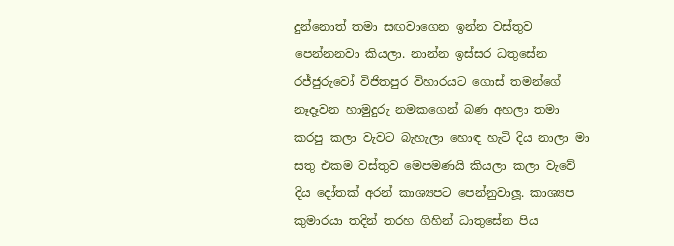දුන්නොත් තමා සඟවාගෙන ඉන්න වස්තුව පෙන්නනවා කියලා. නාන්න ඉස්සර ධතුසේන රජ්ජුරුවෝ විජිතපුර විහාරයට ගොස් තමන්ගේ නෑදෑවන හාමුදුරු නමකගෙන් බණ අහලා තමා කරපු කලා වැවට බැහැලා හොඳ හැටි දිය නාලා මා සතු එකම වස්තුව මෙපමණයි කියලා කලා වැවේ දිය දෝතක් අරන් කාශ්‍යපට පෙන්නුවාලූ. කාශ්‍යප කුමාරයා තදින් තරහ ගිහින් ධාතුසේන පිය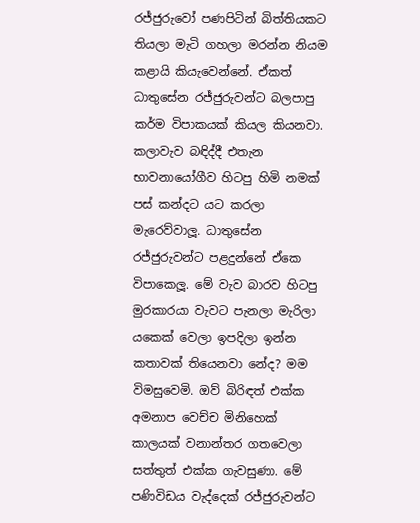රජ්ජුරුවෝ පණපිටින් බිත්තියකට තියලා මැටි ගහලා මරන්න නියම කළායි කියැවෙන්නේ. ඒකත් ධාතුසේන රජ්ජුරුවන්ට බලපාපු කර්ම විපාකයක් කියල කියනවා. කලාවැව බඳිද්දී එතැන භාවනායෝගීව හිටපු හිමි නමක් පස් කන්දට යට කරලා මැරෙව්වාලූ. ධාතුසේන රජ්ජුරුවන්ට පළදුන්නේ ඒකෙ විපාකෙලූ. මේ වැව බාරව හිටපු මුරකාරයා වැවට පැනලා මැරිලා යකෙක් වෙලා ඉපදිලා ඉන්න කතාවක් තියෙනවා නේද? මම විමසුවෙමි. ඔව් බිරිඳත් එක්ක අමනාප වෙච්ච මිනිහෙක් කාලයක් වනාන්තර ගතවෙලා සත්තුත් එක්ක ගැවසුණා. මේ පණිවිඩය වැද්දෙක් රජ්ජුරුවන්ට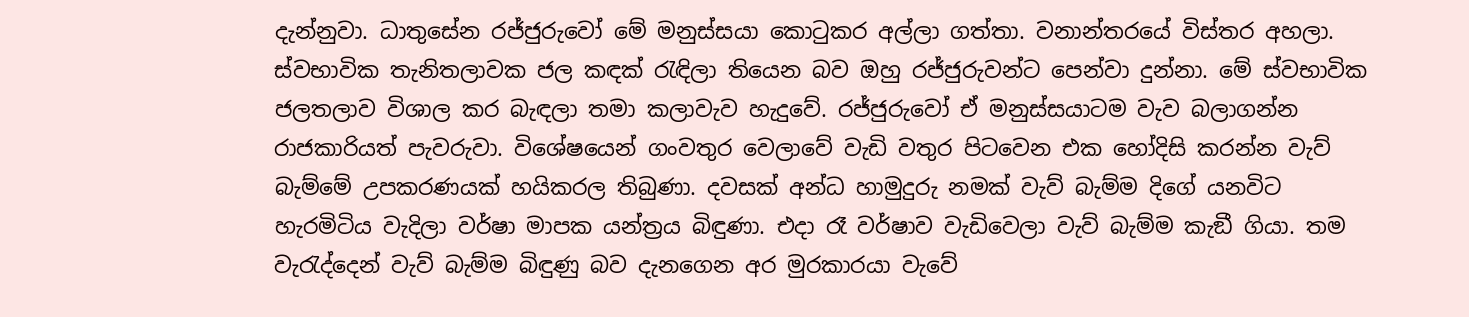දැන්නුවා. ධාතුසේන රජ්ජුරුවෝ මේ මනුස්සයා කොටුකර අල්ලා ගත්තා. වනාන්තරයේ විස්තර අහලා. ස්වභාවික තැනිතලාවක ජල කඳක් රැඳිලා තියෙන බව ඔහු රජ්ජුරුවන්ට පෙන්වා දුන්නා. මේ ස්වභාවික ජලතලාව විශාල කර බැඳලා තමා කලාවැව හැදුවේ. රජ්ජුරුවෝ ඒ මනුස්සයාටම වැව බලාගන්න රාජකාරියත් පැවරුවා. විශේෂයෙන් ගංවතුර වෙලාවේ වැඩි වතුර පිටවෙන එක හෝදිසි කරන්න වැව් බැම්මේ උපකරණයක් හයිකරල තිබුණා. දවසක් අන්ධ හාමුදුරු නමක් වැව් බැම්ම දිගේ යනවිට හැරමිටිය වැදිලා වර්ෂා මාපක යන්ත්‍රය බිඳුණා. එදා රෑ වර්ෂාව වැඩිවෙලා වැව් බැම්ම කැඞී ගියා. තම වැරැද්දෙන් වැව් බැම්ම බිඳුණු බව දැනගෙන අර මුරකාරයා වැවේ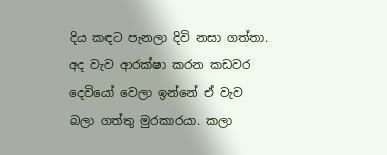දිය කඳට පැනලා දිවි නසා ගත්තා. අද වැව ආරක්ෂා කරන කඩවර දෙවියෝ වෙලා ඉන්නේ ඒ වැව බලා ගත්තු මුරකාරයා. කලා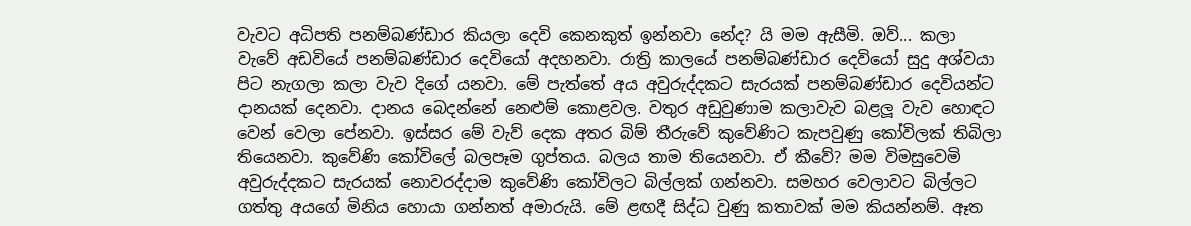වැවට අධිපති පනම්බණ්ඩාර කියලා දෙවි කෙනකුත් ඉන්නවා නේද? යි මම ඇසීමි. ඔව්... කලා වැවේ අඩවියේ පනම්බණ්ඩාර දෙවියෝ අදහනවා. රාත්‍රි කාලයේ පනම්බණ්ඩාර දෙවියෝ සුදු අශ්වයා පිට නැගලා කලා වැව දිගේ යනවා. මේ පැත්තේ අය අවුරුද්දකට සැරයක් පනම්බණ්ඩාර දෙවියන්ට දානයක් දෙනවා. දානය බෙදන්නේ නෙළුම් කොළවල. වතුර අඩුවුණාම කලාවැව බළලූ වැව හොඳට වෙන් වෙලා පේනවා. ඉස්සර මේ වැව් දෙක අතර බිම් තීරුවේ කුවේණිට කැපවුණු කෝවිලක් තිබිලා තියෙනවා. කුවේණි කෝවිලේ බලපෑම ගුප්තය. බලය තාම තියෙනවා. ඒ කීවේ? මම විමසුවෙමි අවුරුද්දකට සැරයක් නොවරද්දාම කුවේණි කෝවිලට බිල්ලක් ගන්නවා. සමහර වෙලාවට බිල්ලට ගත්තු අයගේ මිනිය හොයා ගන්නත් අමාරුයි. මේ ළඟදී සිද්ධ වුණු කතාවක් මම කියන්නම්. ඈත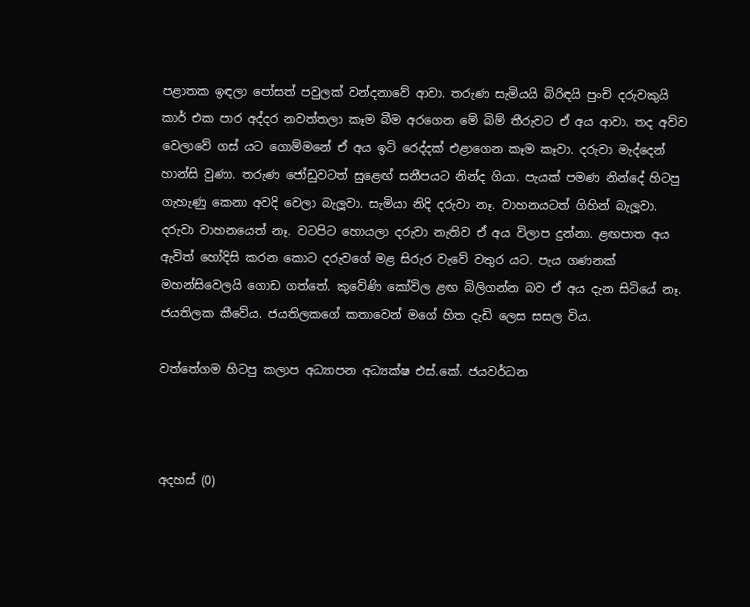පළාතක ඉඳලා පෝසත් පවුලක් වන්දනාවේ ආවා. තරුණ සැමියයි බිරිඳයි පුංචි දරුවකුයි කාර් එක පාර අද්දර නවත්තලා කෑම බීම අරගෙන මේ බිම් තීරුවට ඒ අය ආවා. තද අව්ව වෙලාවේ ගස් යට ගොම්මනේ ඒ අය ඉටි රෙද්දක් එළාගෙන කෑම කෑවා. දරුවා මැද්දෙන් හාන්සි වුණා. තරුණ ජෝඩුවටත් සුළෙඟ් සනීපයට නින්ද ගියා. පැයක් පමණ නින්දේ හිටපු ගැහැණු කෙනා අවදි වෙලා බැලූවා. සැමියා නිදි දරුවා නෑ. වාහනයටත් ගිහින් බැලූවා. දරුවා වාහනයෙත් නෑ. වටපිට හොයලා දරුවා නැතිව ඒ අය විලාප දුන්නා. ළඟපාත අය ඇවිත් හෝදිසි කරන කොට දරුවගේ මළ සිරුර වැවේ වතුර යට. පැය ගණනක් මහන්සිවෙලයි ගොඩ ගත්තේ. කුවේණි කෝවිල ළඟ බිලිගන්න බව ඒ අය දැන සිටියේ නෑ. ජයතිලක කීවේය. ජයතිලකගේ කතාවෙන් මගේ හිත දැඩි ලෙස සසල විය.

වත්තේගම හිටපු කලාප අධ්‍යාපන අධ්‍යක්ෂ එස්.කේ. ජයවර්ධන



අදහස් (0)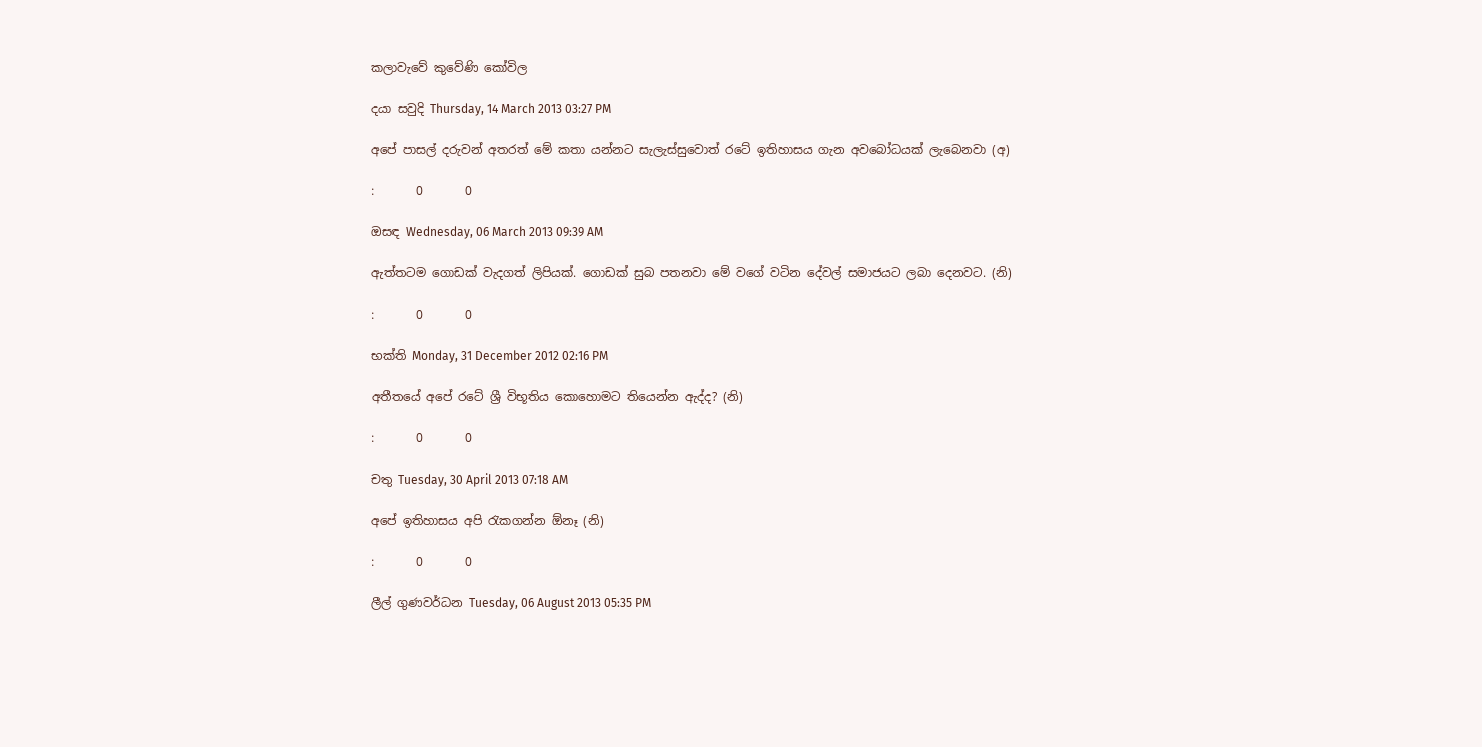කලාවැවේ කුවේණි කෝවිල

දයා සවුදි Thursday, 14 March 2013 03:27 PM

අපේ පාසල් දරුවන් අතරත් මේ කතා යන්නට සැලැස්සුවොත් රටේ ඉතිහාසය ගැන අවබෝධයක් ලැබෙනවා (අ)

:       0       0

ඔසඳ Wednesday, 06 March 2013 09:39 AM

ඇත්තටම ගොඩක් වැදගත් ලිපියක්. ගොඩක් සුබ පතනවා මේ වගේ වටින දේවල් සමාජයට ලබා දෙනවට. (නි)

:       0       0

භක්ති Monday, 31 December 2012 02:16 PM

අතීතයේ අපේ රටේ ශ්‍රී විභූතිය කොහොමට තියෙන්න ඇද්ද? (නි)

:       0       0

චතු Tuesday, 30 April 2013 07:18 AM

අපේ ඉතිහාසය අපි රැකගන්න ඕනෑ (නි)

:       0       0

ලීල් ගුණවර්ධන Tuesday, 06 August 2013 05:35 PM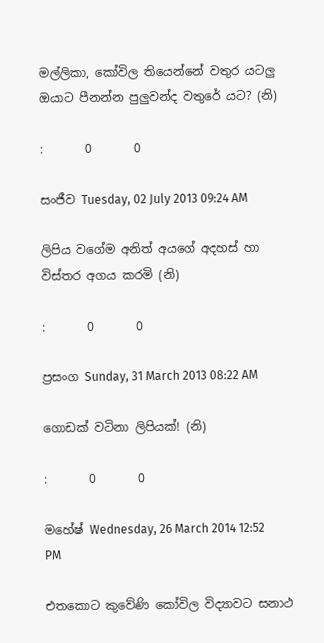මල්ලිකා, කෝවිල තියෙන්නේ වතුර යටලු ඔයාට පීනන්න පුලුවන්ද වතුරේ යට? (නි)

:       0       0

සංජීව Tuesday, 02 July 2013 09:24 AM

ලිපිය වගේම අනිත් අයගේ අදහස් හා විස්තර අගය කරමි (නි)

:       0       0

ප්‍රසංග Sunday, 31 March 2013 08:22 AM

ගොඩක් වටිනා ලිපියක්! (නි)

:       0       0

මහේෂ් Wednesday, 26 March 2014 12:52 PM

එතකොට කුවේණි කෝවිල විද්‍යාවට සනාථ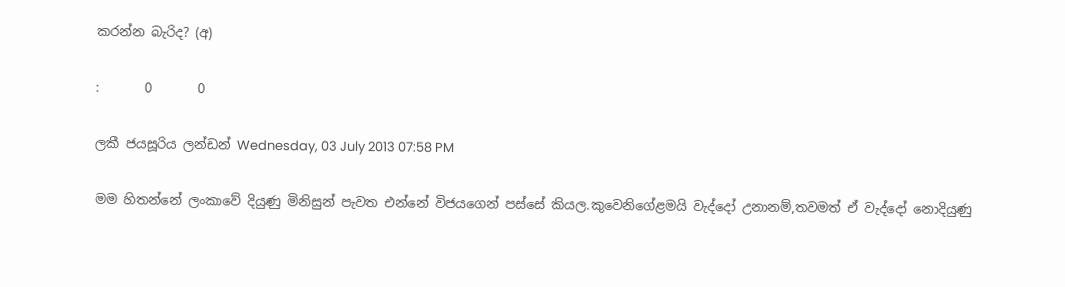කරන්න බැරිද? (අ)

:       0       0

ලකී ජයසූරිය ලන්ඩන් Wednesday, 03 July 2013 07:58 PM

මම හිතන්නේ ලංකාවේ දියුණු මිනිසුන් පැවත එන්නේ විජයගෙන් පස්සේ කියල.කුවෙනිගේළමයි වැද්දෝ උනානම්,තවමත් ඒ වැද්දෝ නොදියුණු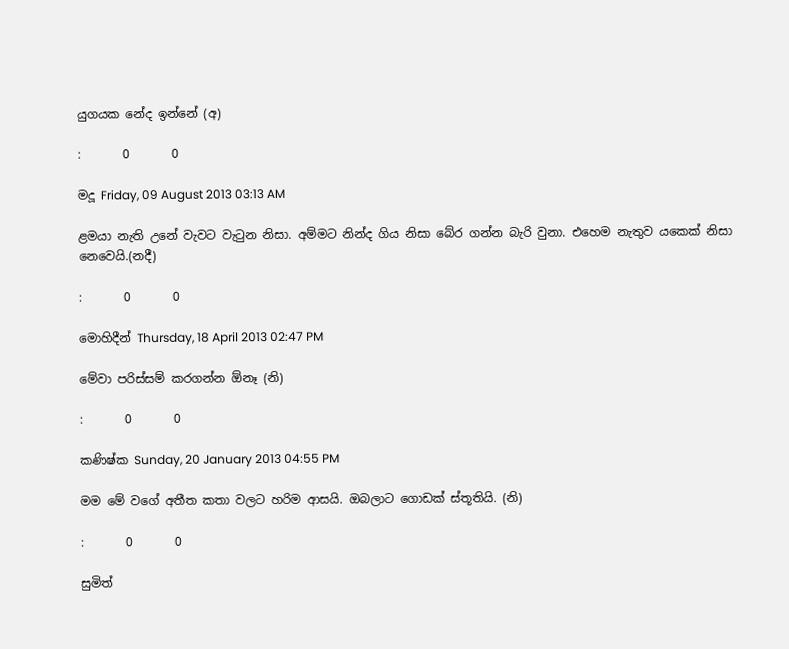යුගයක නේද ඉන්නේ (අ)

:       0       0

මදූ Friday, 09 August 2013 03:13 AM

ළමයා නැති උනේ වැවට වැටුන නිසා. අම්මට නින්ද ගිය නිසා බේර ගන්න බැරි වුනා. එහෙම නැතුව යකෙක් නිසා නෙවෙයි.(නදී)

:       0       0

මොහිදීන් Thursday, 18 April 2013 02:47 PM

මේවා පරිස්සම් කරගන්න ඕනෑ (නි)

:       0       0

කණිෂ්ක Sunday, 20 January 2013 04:55 PM

මම මේ වගේ අතීත කතා වලට හරිම ආසයි. ඔබලාට ගොඩක් ස්තූතියි. (නි)

:       0       0

සුමිත්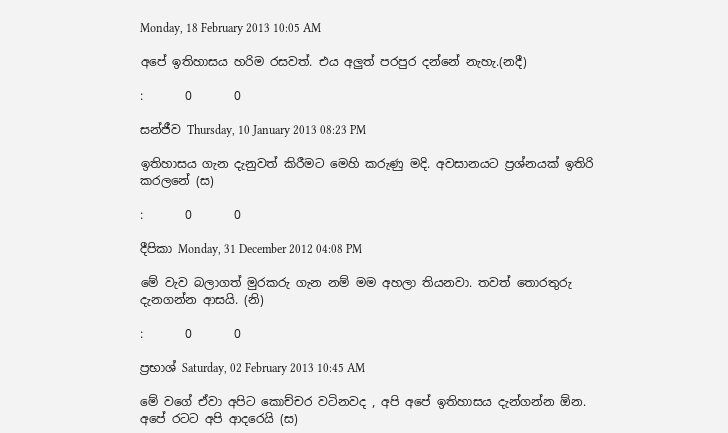Monday, 18 February 2013 10:05 AM

අපේ ඉතිහාසය හරිම රසවත්. එය අලුත් පරපුර දන්නේ නැහැ.(නදී)

:       0       0

සන්ජීව Thursday, 10 January 2013 08:23 PM

ඉතිහාසය ගැන දැනුවත් කිරීමට මෙහි කරුණු මදි. අවසානයට ප්‍රශ්නයක් ඉතිරි කරලනේ (ස)

:       0       0

දීපිකා Monday, 31 December 2012 04:08 PM

මේ වැව බලාගත් මුරකරු ‍ගැන නම් මම අහලා තියනවා. තවත් තොරතුරු දැනගන්න ආසයි. (නි)

:       0       0

ප්‍රභාශ් Saturday, 02 February 2013 10:45 AM

මේ වගේ ඒවා අපිට කොච්චර වටිනවද , අපි අපේ ඉතිහාසය දැන්ගන්න ඕන. අපේ රටට අපි ආදරෙයි (ස)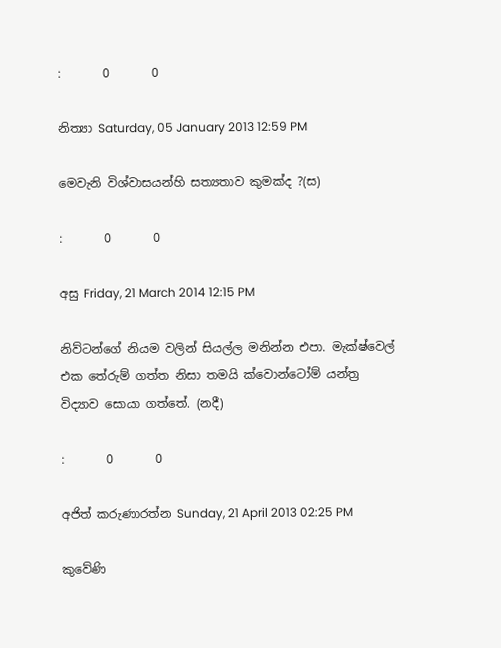:       0       0

නිත්‍යා Saturday, 05 January 2013 12:59 PM

මෙවැනි විශ්වාසයන්හි සත්‍යතාව කුමක්ද ?(ස)

:       0       0

අසු Friday, 21 March 2014 12:15 PM

නිව්ටන්ගේ නියම වලින් සියල්ල මනින්න එපා. මැක්ෂ්වෙල් එක තේරුම් ගත්ත නිසා තමයි ක්වොන්ටෝම් යන්ත්‍ර විද්‍යාව සොයා ගත්තේ. (නදී)

:       0       0

අජිත් කරුණාරත්න Sunday, 21 April 2013 02:25 PM

කුවේණි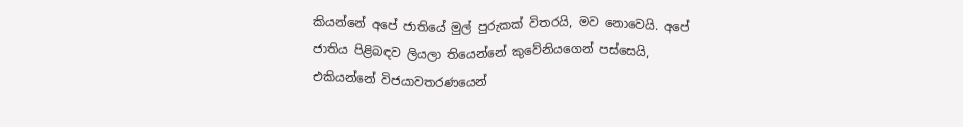කියන්නේ අපේ ජාතියේ මුල් පුරුකක් විතරයි, මව නොවෙයි. අපේ ජාතිය පිළිබඳව ලියලා තියෙන්නේ කුවේනියගෙන් පස්සෙයි, එකියන්නේ විජයාවතරණයෙන්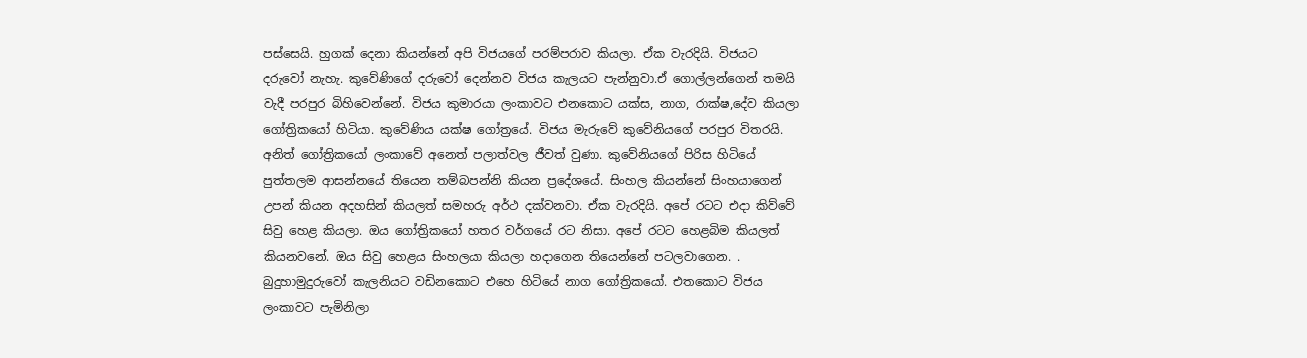පස්සෙයි. හුගක් දෙනා කියන්නේ අපි විජයගේ පරම්පරාව කියලා. ඒක වැරදියි. විජයට දරුවෝ නැහැ. කුවේණිගේ දරුවෝ දෙන්නව විජය කැලයට පැන්නුවා.ඒ ගොල්ලන්ගෙන් තමයි වැදී පරපුර බිහිවෙන්නේ. විජය කුමාරයා ලංකාවට එනකොට යක්ස, නාග, රාක්ෂ,දේව කියලා ගෝත්‍රිකයෝ හිටියා. කුවේණිය යක්ෂ ගෝත්‍රයේ. විජය මැරුවේ කුවේනියගේ පරපුර විතරයි. අනිත් ගෝත්‍රිකයෝ ලංකාවේ අනෙත් පලාත්වල ජීවත් වුණා. කුවේනියගේ පිරිස හිටියේ පුත්තලම ආසන්නයේ තියෙන තම්බපන්නි කියන ප්‍රදේශයේ. සිංහල කියන්නේ සිංහයාගෙන් උපන් කියන අදහසින් කියලත් සමහරු අර්ථ දක්වනවා. ඒක වැරදියි. අපේ රටට එදා කිව්වේ සිවු හෙළ කියලා. ඔය ගෝත්‍රිකයෝ හතර වර්ගයේ රට නිසා. අපේ රටට හෙළබිම කියලත් කියනවනේ. ඔය සිවු හෙළය සිංහලයා කියලා හදාගෙන තියෙන්නේ පටලවාගෙන. . බුදුහාමුදුරුවෝ කැලනියට වඩිනකොට එහෙ හිටියේ නාග ගෝත්‍රිකයෝ. එතකොට විජය ලංකාවට පැමිනිලා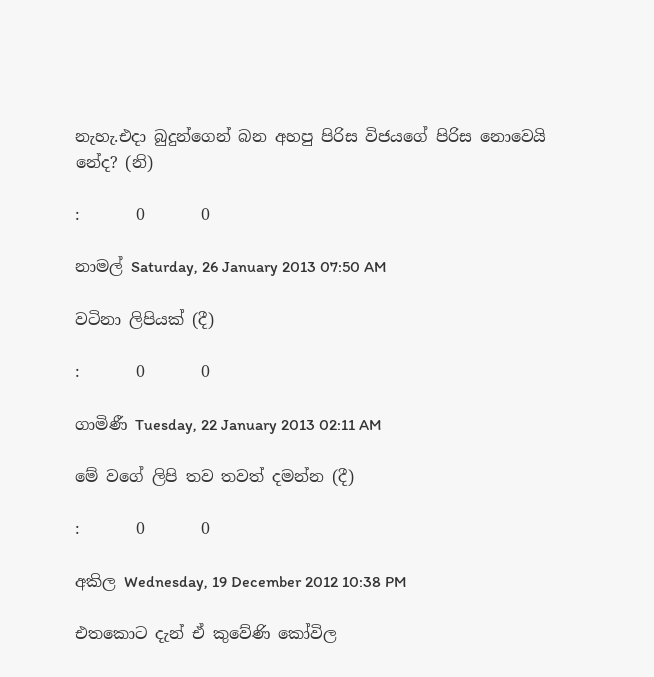නැහැ.එදා බුදුන්ගෙන් බන අහපු පිරිස විජයගේ පිරිස නොවෙයි නේද? (නි)

:       0       0

නාමල් Saturday, 26 January 2013 07:50 AM

වටිනා ලිපියක් (දී)

:       0       0

ගාමිණී Tuesday, 22 January 2013 02:11 AM

මේ වගේ ලිපි තව තවත් දමන්න (දී)

:       0       0

අකිල Wednesday, 19 December 2012 10:38 PM

එතකොට දැන් ඒ කුවේණි කෝවිල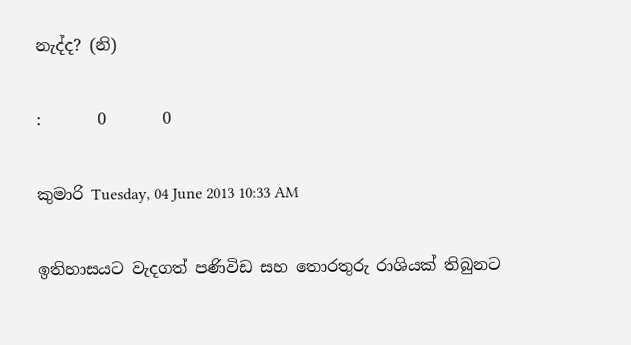නැද්ද? (නි)

:       0       0

කුමාරි Tuesday, 04 June 2013 10:33 AM

ඉතිහාසයට වැදගත් පණිවිඩ සහ තොරතුරු රාශියක් තිබුනට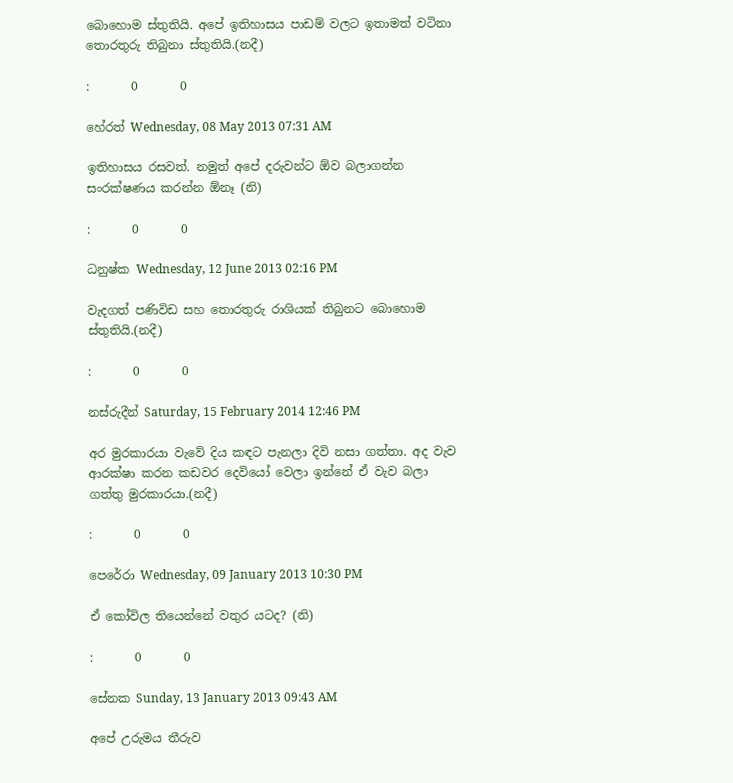බොහොම ස්තුතියි. අපේ ඉතිහාසය පාඩම් වලට ඉතාමත් වටිනා තොරතුරු තිබුනා ස්තුතියි.(නදී)

:       0       0

හේරත් Wednesday, 08 May 2013 07:31 AM

ඉතිහාසය රසවත්. නමුත් අපේ දරුවන්ට ඕව බලාගන්න සංරක්ෂණය කරන්න ඕනෑ (නි)

:       0       0

ධනුෂ්ක Wednesday, 12 June 2013 02:16 PM

වැදගත් පණිවිඩ සහ තොරතුරු රාශියක් තිබුනට බොහොම ස්තුතියි.(නදී)

:       0       0

නස්රුදීන් Saturday, 15 February 2014 12:46 PM

අර මුරකාරයා වැවේ දිය කඳට පැනලා දිවි නසා ගත්තා. අද වැව ආරක්ෂා කරන කඩවර දෙවියෝ වෙලා ඉන්නේ ඒ වැව බලා ගත්තු මුරකාරයා.(නදී)

:       0       0

පෙරේරා Wednesday, 09 January 2013 10:30 PM

ඒ කෝවිල තියෙන්නේ වතුර යටද? (නි)

:       0       0

සේනක Sunday, 13 January 2013 09:43 AM

අපේ උරුමය තීරුව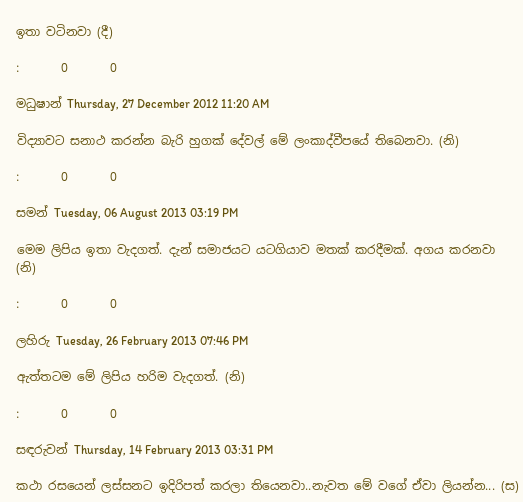ඉතා වටිනවා (දී)

:       0       0

මධුෂාන් Thursday, 27 December 2012 11:20 AM

විද්‍යාවට සනාථ කරන්න බැරි හුගක් දේවල් මේ ලංකාද්වීපයේ තිබෙනවා. (නි)

:       0       0

සමන් Tuesday, 06 August 2013 03:19 PM

මෙම ලිපිය ඉතා වැදගත්. දැන් සමාජයට යටගියාව මතක් කරදීමක්. අගය කරනවා (නි)

:       0       0

ලහිරු Tuesday, 26 February 2013 07:46 PM

ඇත්තටම මේ ලිපිය හරිම වැදගත්. (නි)

:       0       0

සඳරුවන් Thursday, 14 February 2013 03:31 PM

කථා රසයෙන් ලස්සනට ඉදිරිපත් කරලා තියෙනවා..නැවත මේ වගේ ඒවා ලියන්න... (ස)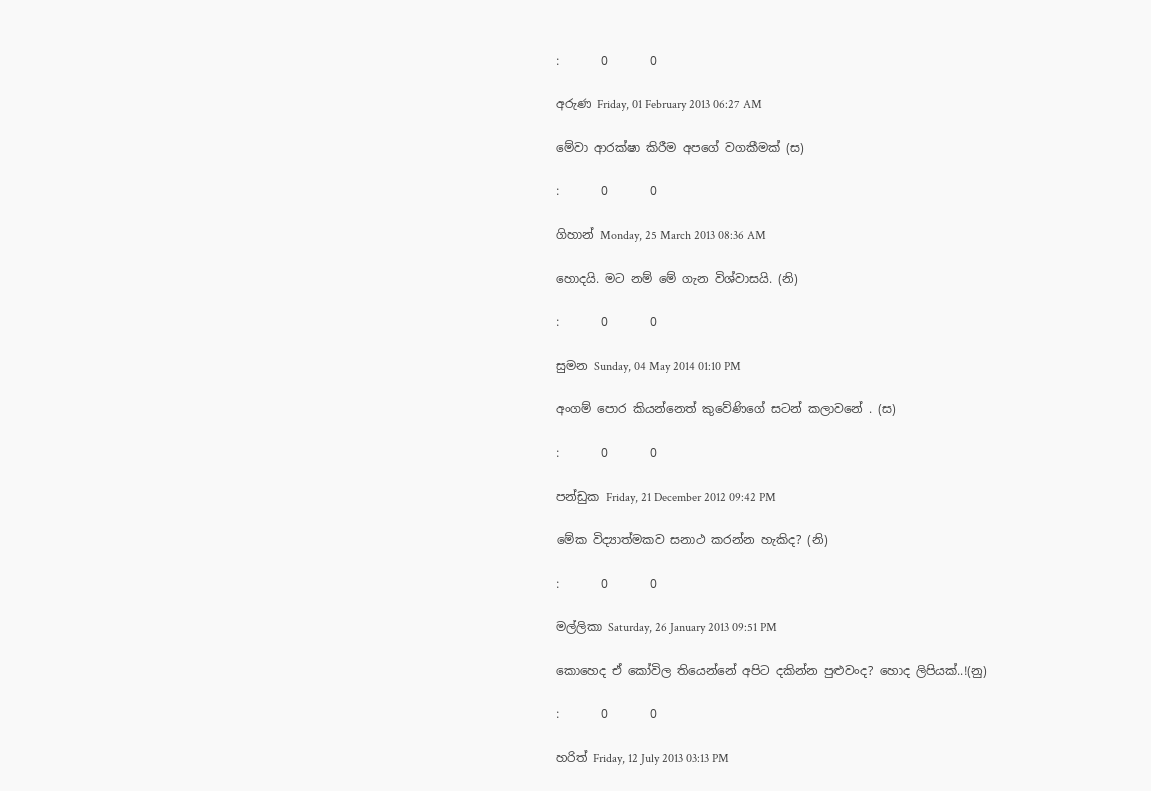:       0       0

අරුණ Friday, 01 February 2013 06:27 AM

මේවා ආරක්ෂා කිරීම අපගේ වගකීමක් (ස)

:       0       0

ගිහාන් Monday, 25 March 2013 08:36 AM

හොදයි. මට නම් මේ ගැන විශ්වාසයි. (නි)

:       0       0

සුමන Sunday, 04 May 2014 01:10 PM

අංගම් පොර කියන්නෙත් කුවේණිගේ සටන් කලාවනේ . (ස)

:       0       0

පන්ඩුක Friday, 21 December 2012 09:42 PM

මේක විද්‍යාත්මකව සනාථ කරන්න හැකිද? (නි)

:       0       0

මල්ලිකා Saturday, 26 January 2013 09:51 PM

කොහෙද ඒ කෝවිල තියෙන්නේ අපිට දකින්න පුළුවංද? හොද ලිපියක්..!(නු)

:       0       0

හරිත් Friday, 12 July 2013 03:13 PM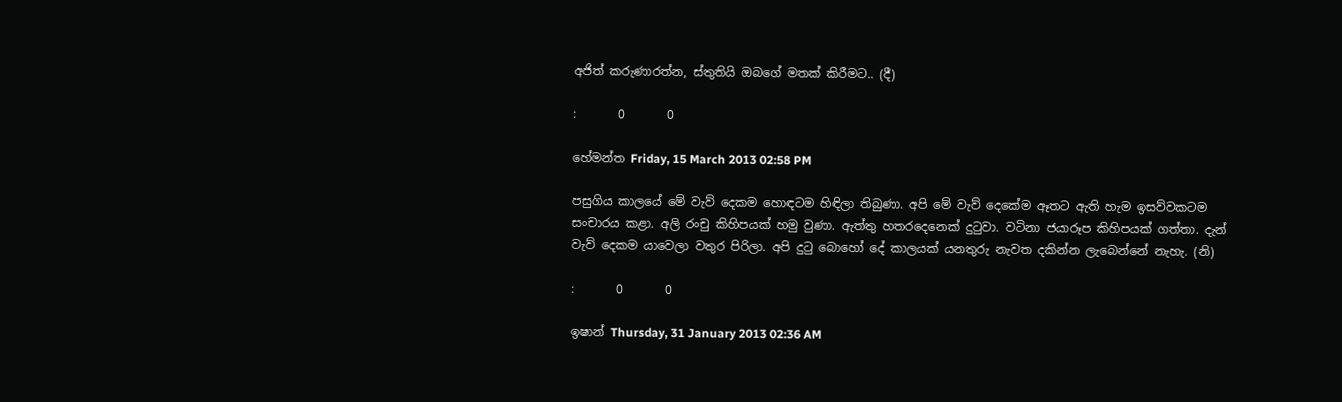අජිත් කරුණාරත්න, ස්තුතියි ඔබගේ මතක් කිරීමට.. (දී)

:       0       0

හේමන්ත Friday, 15 March 2013 02:58 PM

පසුගිය කාලයේ මේ වැව් දෙකම හොඳටම හිඳිලා තිබුණා. අපි මේ වැව් දෙකේම ඈතට ඇති හැම ඉසව්වකටම සංචාරය කළා. අලි රංචු කිහිපයක් හමු වුණා. ඇත්තු හතරදෙනෙක් දුටුවා. වටිනා ජයාරූප කිහිපයක් ගත්තා. දැන් වැව් දෙකම යාවෙලා වතුර පිරිලා. අපි දුටු බොහෝ දේ කාලයක් යනතුරු නැවත දකින්න ලැබෙන්නේ නැහැ. (නි)

:       0       0

ඉෂාන් Thursday, 31 January 2013 02:36 AM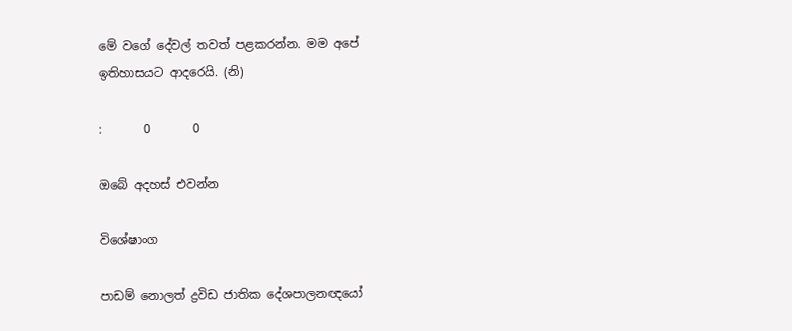මේ වගේ දේවල් තවත් පළකරන්න. මම අපේ ඉතිහාසයට ආදරෙයි. (නි)

:       0       0

ඔබේ අදහස් එවන්න

විශේෂාංග

පාඩම් නොලත් ද්‍රවිඩ ජාතික දේශපාලනඥයෝ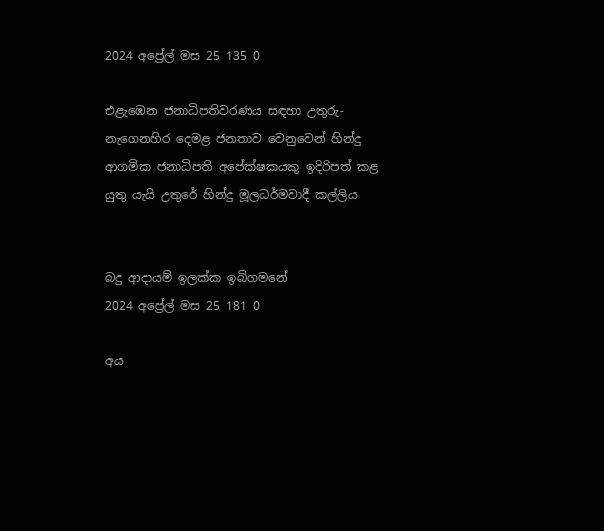2024 අප්‍රේල් මස 25 135 0

එළැඹෙන ජනාධිපතිවරණය සඳහා උතුරු-නැගෙනහිර දෙමළ ජනතාව වෙනුවෙන් හින්දු ආගමික ජනාධිපති අපේක්ෂකයකු ඉදිරිපත් කළ යුතු යැයි උතුරේ හින්දු මූලධර්මවාදී කල්ලිය


බදු ආදායම් ඉලක්ක ඉබිගමනේ
2024 අප්‍රේල් මස 25 181 0

අය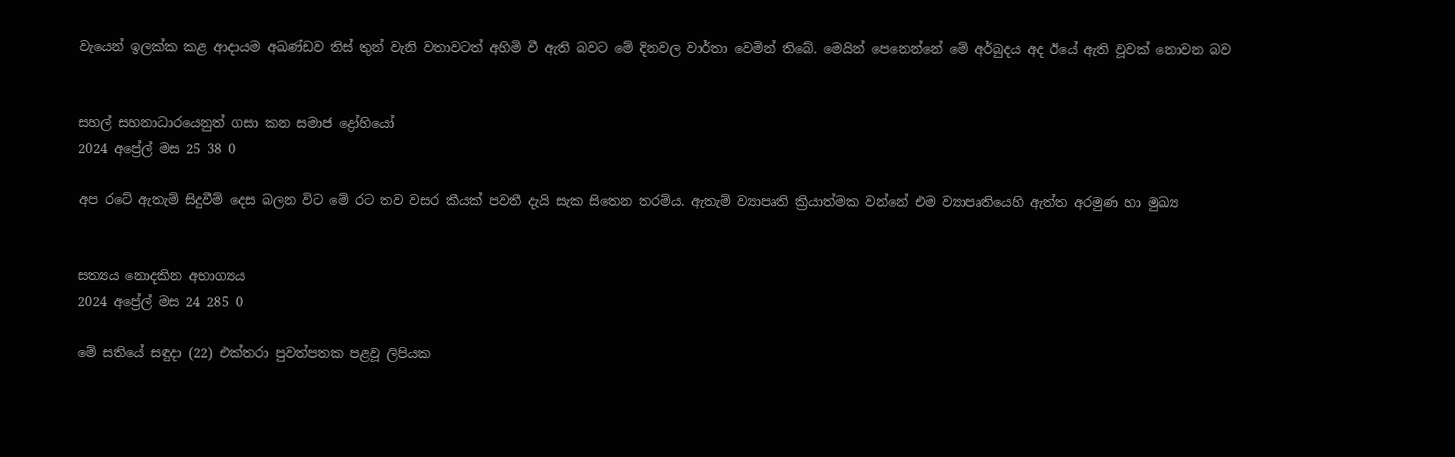වැයෙන් ඉලක්ක කළ ආදායම අඛණ්ඩව තිස් තුන් වැනි වතාවටත් අහිමි වී ඇති බවට මේ දිනවල වාර්තා වෙමින් තිබේ. මෙයින් පෙනෙන්නේ මේ අර්බුදය අද ඊයේ ඇති වූවක් නොවන බව


සහල් සහනාධාරයෙනුත් ගසා කන සමාජ ද්‍රෝහියෝ
2024 අප්‍රේල් මස 25 38 0

අප රටේ ඇතැම් සිදුවීම් දෙස බලන විට මේ රට තව වසර කීයක් පවතී දැයි සැක සිතෙන තරම්ය. ඇතැම් ව්‍යාපෘති ක්‍රියාත්මක වන්නේ එම ව්‍යාපෘතියෙහි ඇත්ත අරමුණ හා මුඛ්‍ය


සත්‍යය නොදකින අභාග්‍යය
2024 අප්‍රේල් මස 24 285 0

මේ සතියේ සඳුදා (22) එක්තරා පුවත්පතක පළවූ ලිපියක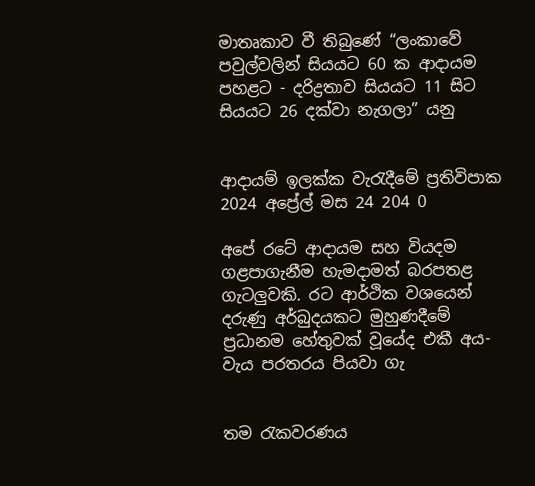මාතෘකාව වී තිබුණේ “ලංකාවේ පවුල්වලින් සියයට 60 ක ආදායම පහළට - දරිද්‍රතාව සියයට 11 සිට සියයට 26 දක්වා නැගලා” යනු


ආදායම් ඉලක්ක වැරැදීමේ ප්‍රතිවිපාක
2024 අප්‍රේල් මස 24 204 0

අපේ රටේ ආදායම සහ වියදම ගළපාගැනීම හැමදාමත් බරපතළ ගැටලුවකි. රට ආර්ථික වශයෙන් දරුණු අර්බුදයකට මුහුණදීමේ ප්‍රධානම හේතුවක් වූයේද එකී අය-වැය පරතරය පියවා ගැ


තම රැකවරණය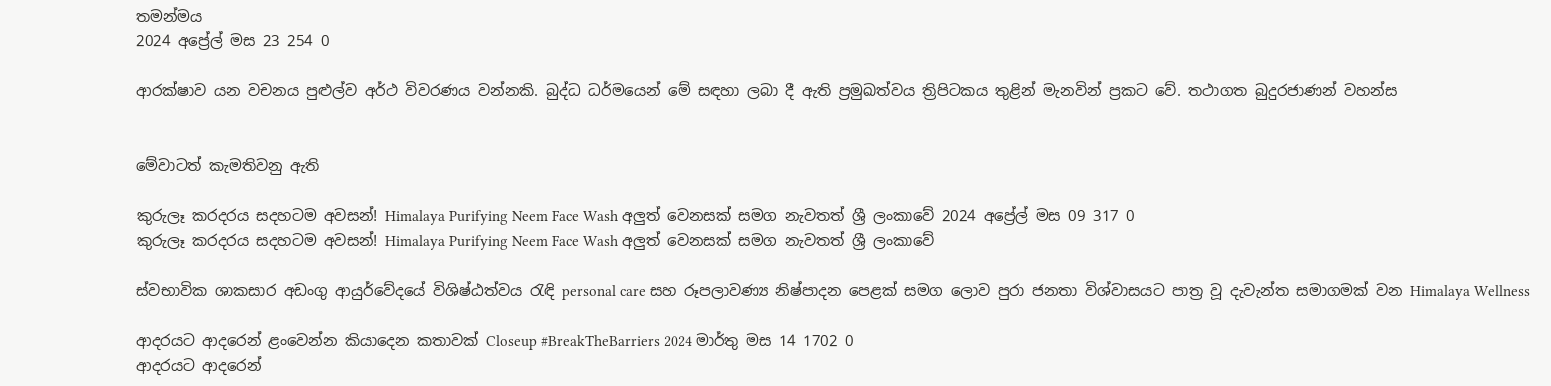තමන්මය
2024 අප්‍රේල් මස 23 254 0

ආරක්ෂාව යන වචනය පුළුල්ව අර්ථ විවරණය වන්නකි. බුද්ධ ධර්මයෙන් මේ සඳහා ලබා දී ඇති ප්‍රමුඛත්වය ත්‍රිපිටකය තුළින් මැනවින් ප්‍රකට වේ. තථාගත බුදුරජාණන් වහන්ස


මේවාටත් කැමතිවනු ඇති

කුරුලෑ කරදරය සදහටම අවසන්! Himalaya Purifying Neem Face Wash අලුත් වෙනසක් සමග නැවතත් ශ්‍රී ලංකාවේ 2024 අප්‍රේල් මස 09 317 0
කුරුලෑ කරදරය සදහටම අවසන්! Himalaya Purifying Neem Face Wash අලුත් වෙනසක් සමග නැවතත් ශ්‍රී ලංකාවේ

ස්වභාවික ශාකසාර අඩංගු ආයුර්වේදයේ විශිෂ්ඨත්වය රැඳි personal care සහ රූපලාවණ්‍ය නිෂ්පාදන පෙළක් සමග ලොව පුරා ජනතා විශ්වාසයට පාත්‍ර වූ දැවැන්ත සමාගමක් වන Himalaya Wellness

ආදරයට ආදරෙන් ළංවෙන්න කියාදෙන කතාවක් Closeup #BreakTheBarriers 2024 මාර්තු මස 14 1702 0
ආදරයට ආදරෙන්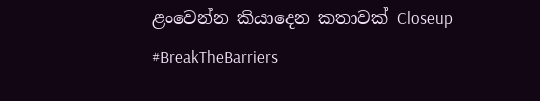ළංවෙන්න කියාදෙන කතාවක් Closeup #BreakTheBarriers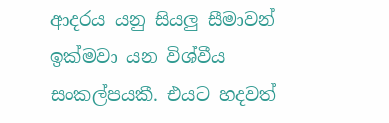ආදරය යනු සියලු සීමාවන් ඉක්මවා යන විශ්වීය සංකල්පයකී. එයට හදවත්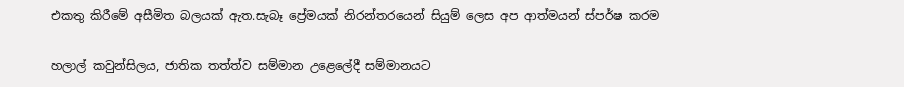එකතු කිරීමේ අසීමිත බලයක් ඇත.සැබෑ ප්‍රේමයක් නිරන්තරයෙන් සියුම් ලෙස අප ආත්මයන් ස්පර්ෂ කරම

හලාල් කවුන්සිලය, ජාතික තත්ත්ව සම්මාන උළෙලේදී සම්මානයට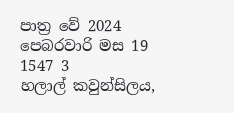පාත්‍ර වේ 2024 පෙබරවාරි මස 19 1547 3
හලාල් කවුන්සිලය,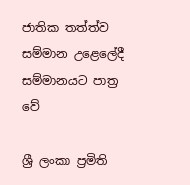ජාතික තත්ත්ව සම්මාන උළෙලේදී සම්මානයට පාත්‍ර වේ

ශ්‍රී ලංකා ප්‍රමිති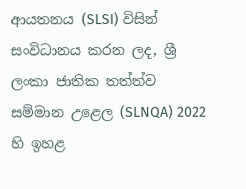ආයතනය (SLSI) විසින් සංවිධානය කරන ලද, ශ්‍රී ලංකා ජාතික තත්ත්ව සම්මාන උළෙල (SLNQA) 2022 හි ඉහළ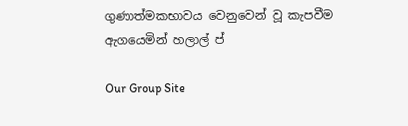ගුණාත්මකභාවය වෙනුවෙන් වූ කැපවීම ඇගයෙමින් හලාල් ප්

Our Group Site